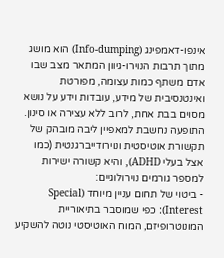אינפו-דאמפינג (Info-dumping) הוא מושג מתוך תרבות הנוירו-גיוון המתאר מצב שבו אדם משתף כמות עצומה, מפורטת ואינטנסיבית של מידע, עובדות וידע על נושא מסוים בבת אחת, לרוב ללא עצירה או סינון.
התופעה נחשבת למאפיין ליבה מובהק של תקשורת אוטיסטית ונוירודייברגנטית (כמו אצל בעלי ADHD), והיא קשורה ישירות למספר גורמים נוירולוגיים:
- ביטוי של תחום עניין מיוחד (Special Interest): כפי שמוסבר בתיאוריית המונוטרופיזם, המוח האוטיסטי נוטה להשקיע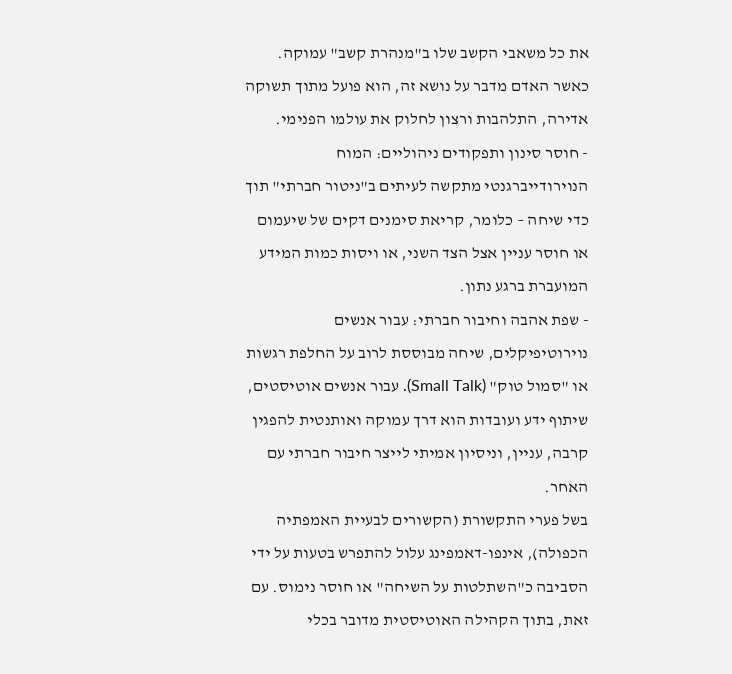את כל משאבי הקשב שלו ב"מנהרת קשב" עמוקה. כאשר האדם מדבר על נושא זה, הוא פועל מתוך תשוקה אדירה, התלהבות ורצון לחלוק את עולמו הפנימי.
- חוסר סינון ותפקודים ניהוליים: המוח הנוירודייברגנטי מתקשה לעיתים ב"ניטור חברתי" תוך כדי שיחה – כלומר, קריאת סימנים דקים של שיעמום או חוסר עניין אצל הצד השני, או ויסות כמות המידע המועברת ברגע נתון.
- שפת אהבה וחיבור חברתי: עבור אנשים נוירוטיפיקלים, שיחה מבוססת לרוב על החלפת רגשות או "סמול טוק" (Small Talk). עבור אנשים אוטיסטים, שיתוף ידע ועובדות הוא דרך עמוקה ואותנטית להפגין קרבה, עניין, וניסיון אמיתי לייצר חיבור חברתי עם האחר.
בשל פערי התקשורת (הקשורים לבעיית האמפתיה הכפולה), אינפו-דאמפינג עלול להתפרש בטעות על ידי הסביבה כ"השתלטות על השיחה" או חוסר נימוס. עם זאת, בתוך הקהילה האוטיסטית מדובר בכלי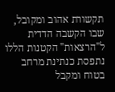תקשורת אהוב ומקובל, שבו הקשבה הדדית ל"הרצאות" הקטנות הללו נתפסת כנתינת מרחב בטוח ומקבל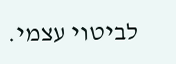לביטוי עצמי.